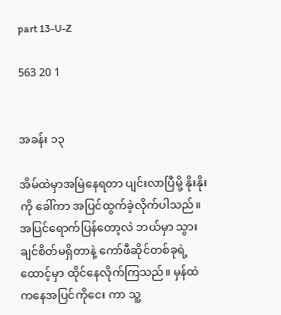part 13-U-Z

563 20 1


အခန်း ၁၃

အိမ်ထဲမှာအမြဲနေရတာ ပျင်းလာပြီမို့ နိုးနိုး ကို ခေါ်ကာ အပြင်ထွက်ခဲ့လိုက်ပါသည်။ အပြင်ရောက်ပြန်တော့လဲ ဘယ်မှာ သွားချင်စိတ်မရှိတာနဲ့ ကော်ဖီဆိုင်တစ်ခုရဲ့ ထောင့်မှာ ထိုင်နေလိုက်ကြသည်။ မှန်ထဲကနေအပြင်ကိုငေး ကာ သူ့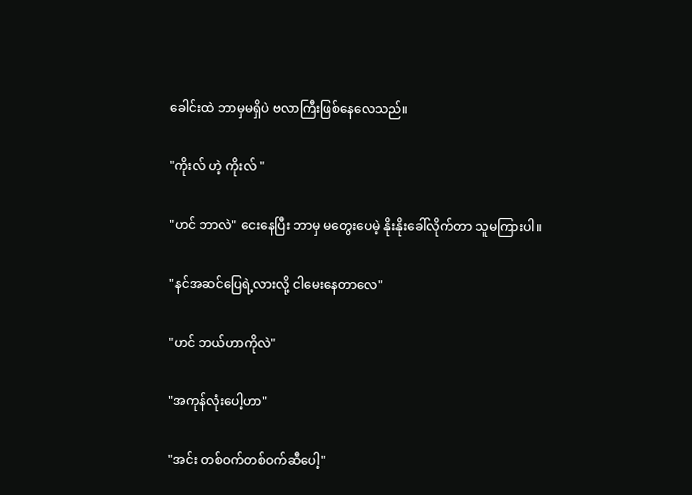ခေါင်းထဲ ဘာမှမရှိပဲ ဗလာကြီးဖြစ်နေလေသည်။

"ကိုးလ် ဟဲ့ ကိုးလ် "

"ဟင် ဘာလဲ" ငေးနေပြီး ဘာမှ မတွေးပေမဲ့ နိုးနိုးခေါ်လိုက်တာ သူမကြားပါ။

"နင်အဆင်ပြေရဲ့လားလို့ ငါမေးနေတာလေ"

"ဟင် ဘယ်ဟာကိုလဲ"

"အကုန်လုံးပေါ့ဟာ"

"အင်း တစ်ဝက်တစ်ဝက်ဆီပေါ့"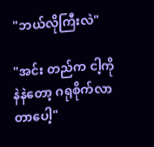"ဘယ်လိုကြီးလဲ"

"အင်း တည်က ငါ့ကိုနဲနဲတော့ ဂရုစိုက်လာတာပေါ့"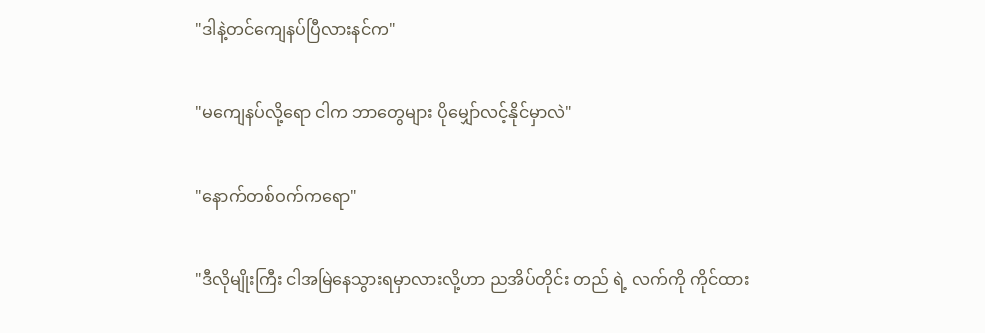"ဒါနဲ့တင်ကျေနပ်ပြီလားနင်က"

"မကျေနပ်လို့ရော ငါက ဘာတွေများ ပိုမျှော်လင့်နိုင်မှာလဲ"

"နောက်တစ်ဝက်ကရော"

"ဒီလိုမျိုးကြီး ငါအမြဲနေသွားရမှာလားလို့ဟာ ညအိပ်တိုင်း တည် ရဲ့ လက်ကို ကိုင်ထား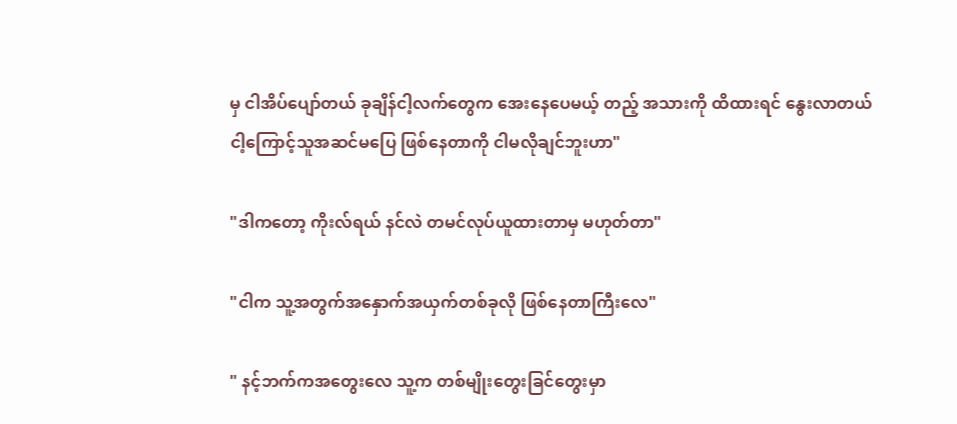မှ ငါအိပ်ပျော်တယ် ခုချိန်ငါ့လက်တွေက အေးနေပေမယ့် တည့် အသားကို ထိထားရင် နွေးလာတယ် ငါ့ကြောင့်သူအဆင်မပြေ ဖြစ်နေတာကို ငါမလိုချင်ဘူးဟာ"

"ဒါကတော့ ကိုးလ်ရယ် နင်လဲ တမင်လုပ်ယူထားတာမှ မဟုတ်တာ"

"ငါက သူ့အတွက်အနှောက်အယှက်တစ်ခုလို ဖြစ်နေတာကြီးလေ"

" နင့်ဘက်ကအတွေးလေ သူ့က တစ်မျိုးတွေးခြင်တွေးမှာ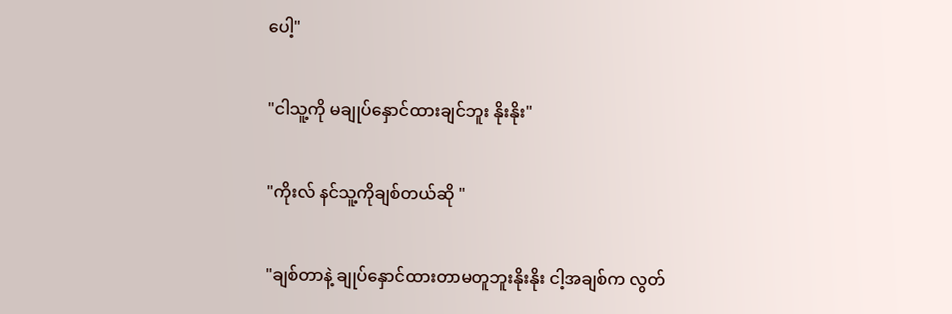ပေါ့"

"ငါသူ့ကို မချုပ်နှောင်ထားချင်ဘူး နိုးနိုး"

"ကိုးလ် နင်သူ့ကိုချစ်တယ်ဆို "

"ချစ်တာနဲ့ ချုပ်နှောင်ထားတာမတူဘူးနိုးနိုး ငါ့အချစ်က လွတ်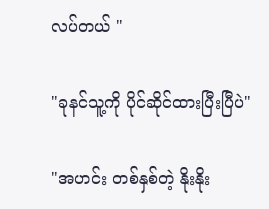လပ်တယ် "

"ခုနင်သူ့ကို ပိုင်ဆိုင်ထားပြီးပြီပဲ"

"အဟင်း တစ်နှစ်တဲ့ နိုးနိုး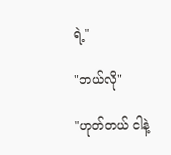ရဲ့"

"ဘယ်လို"

"ဟုတ်တယ် ငါနဲ့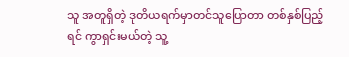သူ အတူရှိတဲ့ ဒုတိယရက်မှာတင်သူပြောတာ တစ်နှစ်ပြည့်ရင် ကွာရှင်းမယ်တဲ့ သူ့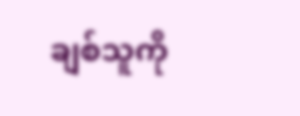ချစ်သူကို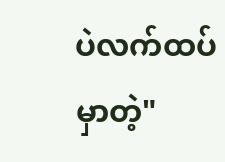ပဲလက်ထပ်မှာတဲ့"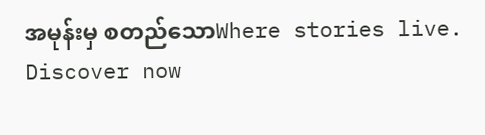အမုန်းမှ စတည်သောWhere stories live. Discover now